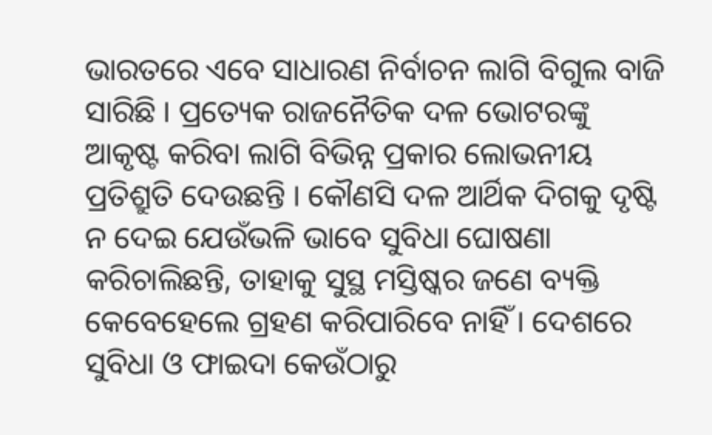ଭାରତରେ ଏବେ ସାଧାରଣ ନିର୍ବାଚନ ଲାଗି ବିଗୁଲ ବାଜି ସାରିଛି । ପ୍ରତ୍ୟେକ ରାଜନୈତିକ ଦଳ ଭୋଟରଙ୍କୁ ଆକୃଷ୍ଟ କରିବା ଲାଗି ବିଭିନ୍ନ ପ୍ରକାର ଲୋଭନୀୟ ପ୍ରତିଶ୍ରୁତି ଦେଉଛନ୍ତି । କୌଣସି ଦଳ ଆର୍ଥିକ ଦିଗକୁ ଦୃଷ୍ଟି ନ ଦେଇ ଯେଉଁଭଳି ଭାବେ ସୁବିଧା ଘୋଷଣା କରିଚାଲିଛନ୍ତି, ତାହାକୁ ସୁସ୍ଥ ମସ୍ତିଷ୍କର ଜଣେ ବ୍ୟକ୍ତି କେବେହେଲେ ଗ୍ରହଣ କରିପାରିବେ ନାହିଁ । ଦେଶରେ ସୁବିଧା ଓ ଫାଇଦା କେଉଁଠାରୁ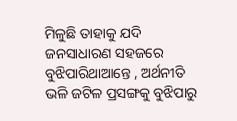ମିଳୁଛି ତାହାକୁ ଯଦି ଜନସାଧାରଣ ସହଜରେ ବୁଝିପାରିଥାଆନ୍ତେ , ଅର୍ଥନୀତି ଭଳି ଜଟିଳ ପ୍ରସଙ୍ଗକୁ ବୁଝିପାରୁ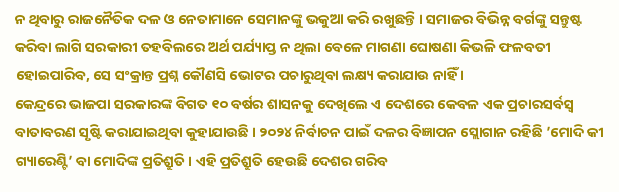ନ ଥିବାରୁ ରାଜନୈତିକ ଦଳ ଓ ନେତାମାନେ ସେମାନଙ୍କୁ ଭକୁଆ କରି ରଖୁଛନ୍ତି । ସମାଜର ବିଭିନ୍ନ ବର୍ଗଙ୍କୁ ସନ୍ତୁଷ୍ଟ କରିବା ଲାଗି ସରକାରୀ ତହବିଲରେ ଅର୍ଥ ପର୍ଯ୍ୟାପ୍ତ ନ ଥିଲା ବେଳେ ମାଗଣା ଘୋଷଣା କିଭଳି ଫଳବତୀ ହୋଇପାରିବ, ସେ ସଂକ୍ରାନ୍ତ ପ୍ରଶ୍ନ କୌଣସି ଭୋଟର ପଚାରୁଥିବା ଲକ୍ଷ୍ୟ କରାଯାଉ ନାହିଁ ।
କେନ୍ଦ୍ରରେ ଭାଜପା ସରକାରଙ୍କ ବିଗତ ୧୦ ବର୍ଷର ଶାସନକୁ ଦେଖିଲେ ଏ ଦେଶରେ କେବଳ ଏକ ପ୍ରଚାରସର୍ବସ୍ୱ ବାତାବରଣ ସୃଷ୍ଟି କରାଯାଇଥିବା କୁହାଯାଉଛି । ୨୦୨୪ ନିର୍ବାଚନ ପାଇଁ ଦଳର ବିଜ୍ଞାପନ ସ୍ଲୋଗାନ ରହିଛି ’ମୋଦି କୀ ଗ୍ୟାରେଣ୍ଟି’ ବା ମୋଦିଙ୍କ ପ୍ରତିଶ୍ରୁତି । ଏହି ପ୍ରତିଶ୍ରୁତି ହେଉଛି ଦେଶର ଗରିବ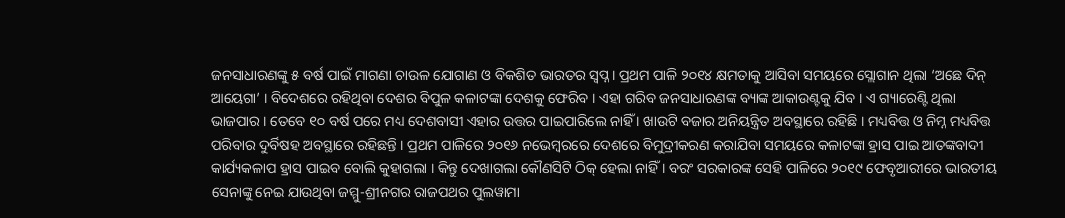ଜନସାଧାରଣଙ୍କୁ ୫ ବର୍ଷ ପାଇଁ ମାଗଣା ଚାଉଳ ଯୋଗାଣ ଓ ବିକଶିତ ଭାରତର ସ୍ୱପ୍ନ । ପ୍ରଥମ ପାଳି ୨୦୧୪ କ୍ଷମତାକୁ ଆସିବା ସମୟରେ ସ୍ଲୋଗାନ ଥିଲା ‘ଅଛେ ଦିନ୍ ଆୟେଗା’ । ବିଦେଶରେ ରହିଥିବା ଦେଶର ବିପୁଳ କଳାଟଙ୍କା ଦେଶକୁ ଫେରିବ । ଏହା ଗରିବ ଜନସାଧାରଣଙ୍କ ବ୍ୟାଙ୍କ ଆକାଉଣ୍ଟକୁ ଯିବ । ଏ ଗ୍ୟାରେଣ୍ଟି ଥିଲା ଭାଜପାର । ତେବେ ୧୦ ବର୍ଷ ପରେ ମଧ୍ୟ ଦେଶବାସୀ ଏହାର ଉତ୍ତର ପାଇପାରିଲେ ନାହିଁ । ଖାଉଟି ବଜାର ଅନିୟନ୍ତ୍ରିତ ଅବସ୍ଥାରେ ରହିଛି । ମଧ୍ୟବିତ୍ତ ଓ ନିମ୍ନ ମଧ୍ୟବିତ୍ତ ପରିବାର ଦୁର୍ବିଷହ ଅବସ୍ଥାରେ ରହିଛନ୍ତି । ପ୍ରଥମ ପାଳିରେ ୨୦୧୬ ନଭେମ୍ବରରେ ଦେଶରେ ବିମୁଦ୍ରୀକରଣ କରାଯିବା ସମୟରେ କଳାଟଙ୍କା ହ୍ରାସ ପାଇ ଆତଙ୍କବାଦୀ କାର୍ଯ୍ୟକଳାପ ହ୍ରାସ ପାଇବ ବୋଲି କୁହାଗଲା । କିନ୍ତୁ ଦେଖାଗଲା କୌଣସିଟି ଠିକ୍ ହେଲା ନାହିଁ । ବରଂ ସରକାରଙ୍କ ସେହି ପାଳିରେ ୨୦୧୯ ଫେବୃଆରୀରେ ଭାରତୀୟ ସେନାଙ୍କୁ ନେଇ ଯାଉଥିବା ଜମ୍ମୁ-ଶ୍ରୀନଗର ରାଜପଥର ପୁଲୱାମା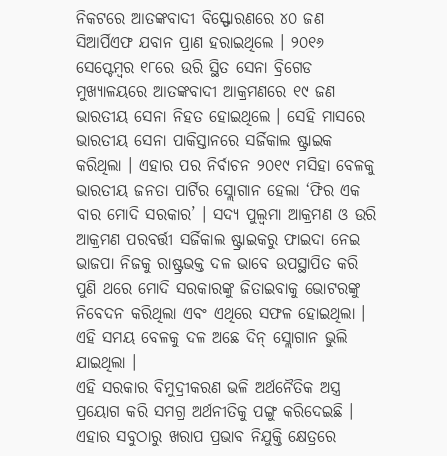ନିକଟରେ ଆତଙ୍କବାଦୀ ବିସ୍ଫୋରଣରେ ୪୦ ଜଣ ସିଆର୍ପିଏଫ ଯବାନ ପ୍ରାଣ ହରାଇଥିଲେ । ୨୦୧୬ ସେପ୍ଟେମ୍ବର ୧୮ରେ ଉରି ସ୍ଥିତ ସେନା ବ୍ରିଗେଡ ମୁଖ୍ୟାଳୟରେ ଆତଙ୍କବାଦୀ ଆକ୍ରମଣରେ ୧୯ ଜଣ ଭାରତୀୟ ସେନା ନିହତ ହୋଇଥିଲେ । ସେହି ମାସରେ ଭାରତୀୟ ସେନା ପାକିସ୍ତାନରେ ସର୍ଜିକାଲ ଷ୍ଟ୍ରାଇକ କରିଥିଲା । ଏହାର ପର ନିର୍ବାଚନ ୨୦୧୯ ମସିହା ବେଳକୁ ଭାରତୀୟ ଜନତା ପାର୍ଟିର ସ୍ଲୋଗାନ ହେଲା ‘ଫିର ଏକ ବାର ମୋଦି ସରକାର’ । ସଦ୍ୟ ପୁଲ୍ୱମା ଆକ୍ରମଣ ଓ ଉରି ଆକ୍ରମଣ ପରବର୍ତ୍ତୀ ସର୍ଜିକାଲ ଷ୍ଟ୍ରାଇକରୁ ଫାଇଦା ନେଇ ଭାଜପା ନିଜକୁ ରାଷ୍ଟ୍ରଭକ୍ତ ଦଳ ଭାବେ ଉପସ୍ଥାପିତ କରି ପୁଣି ଥରେ ମୋଦି ସରକାରଙ୍କୁ ଜିତାଇବାକୁ ଭୋଟରଙ୍କୁ ନିବେଦନ କରିଥିଲା ଏବଂ ଏଥିରେ ସଫଳ ହୋଇଥିଲା । ଏହି ସମୟ ବେଳକୁ ଦଳ ଅଛେ ଦିନ୍ ସ୍ଲୋଗାନ ଭୁଲି ଯାଇଥିଲା ।
ଏହି ସରକାର ବିମୁଦ୍ରୀକରଣ ଭଳି ଅର୍ଥନୈତିକ ଅସ୍ତ୍ର ପ୍ରୟୋଗ କରି ସମଗ୍ର ଅର୍ଥନୀତିକୁ ପଙ୍ଗୁ କରିଦେଇଛି । ଏହାର ସବୁଠାରୁ ଖରାପ ପ୍ରଭାବ ନିଯୁକ୍ତି କ୍ଷେତ୍ରରେ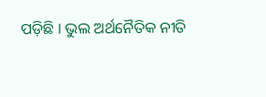ପଡ଼ିଛି । ଭୁଲ ଅର୍ଥନୈତିକ ନୀତି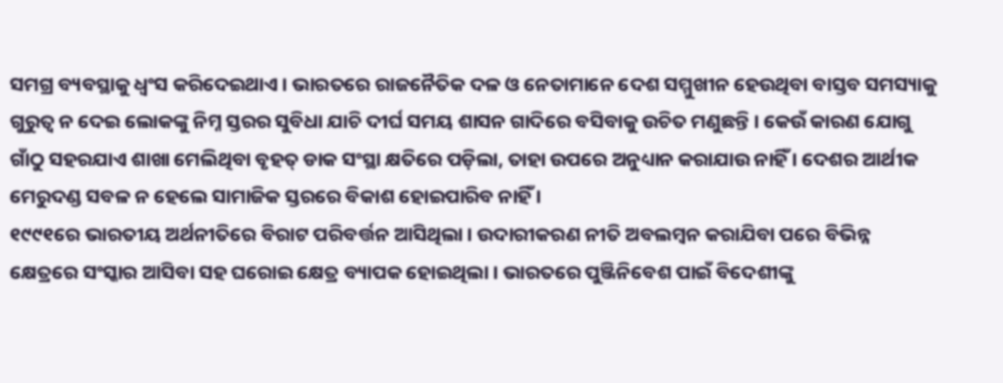ସମଗ୍ର ବ୍ୟବସ୍ଥାକୁ ଧ୍ୱଂସ କରିଦେଇଥାଏ । ଭାରତରେ ରାଜନୈତିକ ଦଳ ଓ ନେତାମାନେ ଦେଶ ସମ୍ମୁଖୀନ ହେଉଥିବା ବାସ୍ତବ ସମସ୍ୟାକୁ ଗୁରୁତ୍ୱ ନ ଦେଇ ଲୋକଙ୍କୁ ନିମ୍ନ ସ୍ତରର ସୁବିଧା ଯାଚି ଦୀର୍ଘ ସମୟ ଶାସନ ଗାଦିରେ ବସିବାକୁ ଉଚିତ ମଣୁଛନ୍ତି । କେଉଁ କାରଣ ଯୋଗୁ ଗାଁଠୁ ସହରଯାଏ ଶାଖା ମେଲିଥିବା ବୃହତ୍ ଡାକ ସଂସ୍ଥା କ୍ଷତିରେ ପଡ଼ିଲା, ତାହା ଉପରେ ଅନୁଧ୍ୟାନ କରାଯାଉ ନାହିଁ । ଦେଶର ଆର୍ଥୀକ ମେରୁଦଣ୍ଡ ସବଳ ନ ହେଲେ ସାମାଜିକ ସ୍ତରରେ ବିକାଶ ହୋଇପାରିବ ନାହିଁ ।
୧୯୯୧ରେ ଭାରତୀୟ ଅର୍ଥନୀତିରେ ବିରାଟ ପରିବର୍ତ୍ତନ ଆସିଥିଲା । ଉଦାରୀକରଣ ନୀତି ଅବଲମ୍ବନ କରାଯିବା ପରେ ବିଭିନ୍ନ କ୍ଷେତ୍ରରେ ସଂସ୍କାର ଆସିବା ସହ ଘରୋଇ କ୍ଷେତ୍ର ବ୍ୟାପକ ହୋଇଥିଲା । ଭାରତରେ ପୁଞ୍ଜିନିବେଶ ପାଇଁ ବିଦେଶୀଙ୍କୁ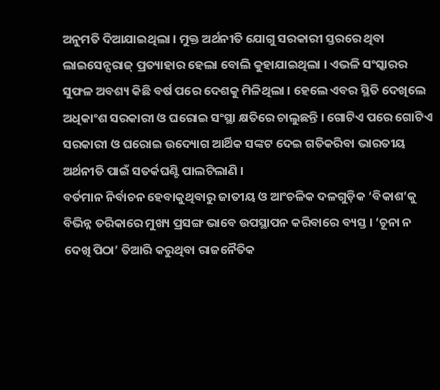ଅନୁମତି ଦିଆଯାଇଥିଲା । ମୁକ୍ତ ଅର୍ଥନୀତି ଯୋଗୁ ସରକାରୀ ସ୍ତରରେ ଥିବା ଲାଇସେନ୍ସରାଜ୍ ପ୍ରତ୍ୟାହାର ହେଲା ବୋଲି କୁହାଯାଇଥିଲା । ଏଭଳି ସଂସ୍କାରର ସୁଫଳ ଅବଶ୍ୟ କିଛି ବର୍ଷ ପରେ ଦେଶକୁ ମିଳିଥିଲା । ହେଲେ ଏବର ସ୍ଥିତି ଦେଖିଲେ ଅଧିକାଂଶ ସରକାରୀ ଓ ଘରୋଇ ସଂସ୍ଥା କ୍ଷତିରେ ଚାଲୁଛନ୍ତି । ଗୋଟିଏ ପରେ ଗୋଟିଏ ସରକାରୀ ଓ ଘରୋଇ ଉଦ୍ୟୋଗ ଆର୍ଥିକ ସଙ୍କଟ ଦେଇ ଗତିକରିବା ଭାରତୀୟ ଅର୍ଥନୀତି ପାଇଁ ସତର୍କଘଣ୍ଟି ପାଲଟିଲାଣି ।
ବର୍ତମାନ ନିର୍ବାଚନ ହେବାକୁଥିବାରୁ ଜାତୀୟ ଓ ଆଂଚଳିକ ଦଳଗୁଡ଼ିକ ‘ବିକାଶ’କୁ ବିଭିନ୍ନ ତରିକାରେ ମୁଖ୍ୟ ପ୍ରସଙ୍ଗ ଭାବେ ଉପସ୍ଥାପନ କରିବାରେ ବ୍ୟସ୍ତ । ‘ଚୂନା ନ ଦେଖି ପିଠା’ ତିଆରି କରୁଥିବା ରାଜନୈତିକ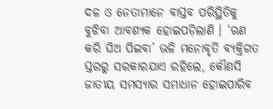ଦଳ ଓ ନେତାମାନେ ବାସ୍ତବ ପରିସ୍ଥିତିକୁ ବୁଝିବା ଆବଶ୍ୟକ ହୋଇପଡ଼ିଲାଣି । ‘ଋଣ କରି ଘିଅ ପିଇବା’ ଭଳି ମନୋବୃର୍ତି ବ୍ୟକ୍ତିଗତ ସ୍ତରରୁ ସରକାରଯାଏ ରହିଲେ, କୌଣସି ଜାତୀୟ ସମସ୍ୟାର ସମାଧାନ ହୋଇପାରିବ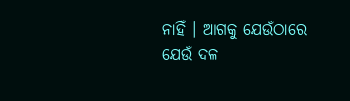ନାହିଁ । ଆଗକୁ ଯେଉଁଠାରେ ଯେଉଁ ଦଳ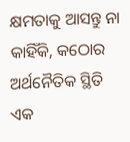କ୍ଷମତାକୁ ଆସନ୍ତୁ ନା କାହିଁକି, କଠୋର ଅର୍ଥନୈତିକ ସ୍ଥିତି ଏକ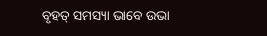ବୃହତ୍ ସମସ୍ୟା ଭାବେ ଉଭା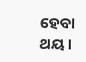ହେବା ଥୟ ।